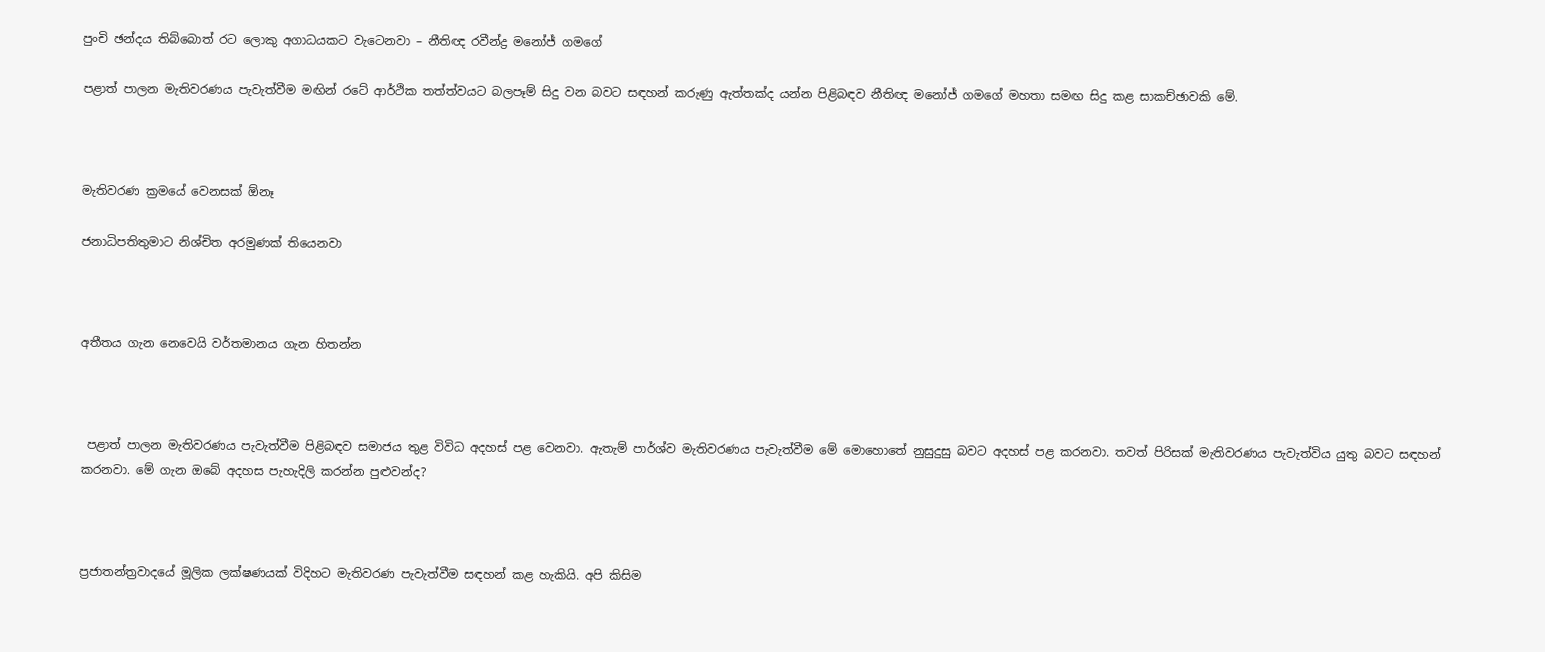පුංචි ඡන්දය තිබ්බොත් රට ලොකු අගාධයකට වැටෙනවා – නීතිඥ රවීන්ද්‍ර මනෝජ් ගමගේ

පළාත් පාලන මැතිවරණය පැවැත්වීම මඟින් රටේ ආර්ථික තත්ත්වයට බලපෑම් සිදු වන බවට සඳහන් කරුණු ඇත්තක්ද යන්න පිළිබඳව නීතිඥ මනෝජ් ගමගේ මහතා සමඟ සිදු කළ සාකච්ඡාවකි මේ.



මැතිවරණ ක්‍රමයේ වෙනසක් ඕනෑ

ජනාධිපතිතුමාට නිශ්චිත අරමුණක් තියෙනවා



අතීතය ගැන නෙවෙයි වර්තමානය ගැන හිතන්න



 පළාත් පාලන මැතිවරණය පැවැත්වීම පිළිබඳව සමාජය තුළ විවිධ අදහස් පළ වෙනවා. ඇතැම් පාර්ශ්ව මැතිවරණය පැවැත්වීම මේ මොහොතේ නුසුදුසු බවට අදහස් පළ කරනවා. තවත් පිරිසක් මැතිවරණය පැවැත්විය යුතු බවට සඳහන් කරනවා. මේ ගැන ඔබේ අදහස පැහැදිලි කරන්න පුළුවන්ද?



ප්‍රජාතන්ත්‍රවාදයේ මූලික ලක්ෂණයක් විදිහට මැතිවරණ පැවැත්වීම සඳහන් කළ හැකියි. අපි කිසිම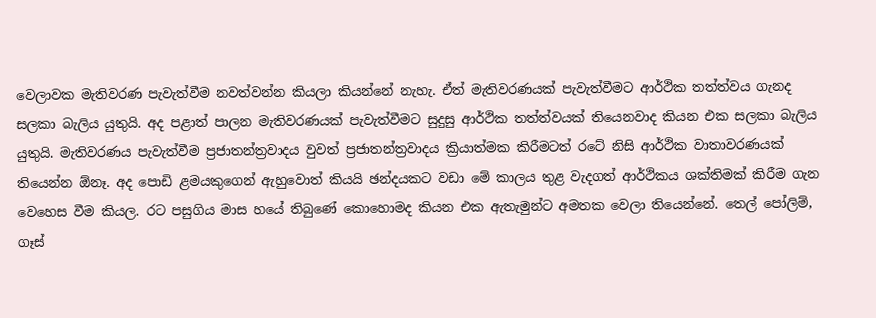වෙලාවක මැතිවරණ පැවැත්වීම නවත්වන්න කියලා කියන්නේ නැහැ. ඒත් මැතිවරණයක් පැවැත්වීමට ආර්ථික තත්ත්වය ගැනද සලකා බැලිය යුතුයි. අද පළාත් පාලන මැතිවරණයක් පැවැත්වීමට සුදුසු ආර්ථික තත්ත්වයක් තියෙනවාද කියන එක සලකා බැලිය යුතුයි. මැතිවරණය පැවැත්වීම ප්‍රජාතන්ත්‍රවාදය වුවත් ප්‍රජාතන්ත්‍රවාදය ක්‍රියාත්මක කිරීමටත් රටේ නිසි ආර්ථික වාතාවරණයක් තියෙන්න ඕනෑ. අද පොඩි ළමයකුගෙන් ඇහුවොත් කියයි ඡන්දයකට වඩා මේ කාලය තුළ වැදගත් ආර්ථිකය ශක්තිමක් කිරීම ගැන වෙහෙස වීම කියල. රට පසුගිය මාස හයේ තිබුණේ කොහොමද කියන එක ඇතැමුන්ට අමතක වෙලා තියෙන්නේ. තෙල් පෝලිම්, ගෑස්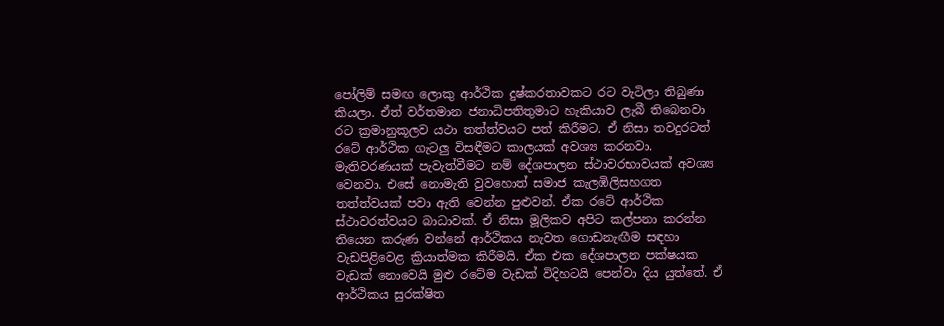පෝලිම් සමඟ ලොකු ආර්ථික දුෂ්කරතාවකට රට වැටිලා තිබුණා කියලා. ඒත් වර්තමාන ජනාධිපතිතුමාට හැකියාව ලැබී තිබෙනවා රට ක්‍රමානුකූලව යථා තත්ත්වයට පත් කිරීමට. ඒ නිසා තවදුරටත් රටේ ආර්ථික ගැටලු විසඳීමට කාලයක් අවශ්‍ය කරනවා. මැතිවරණයක් පැවැත්වීමට නම් දේශපාලන ස්ථාවරභාවයක් අවශ්‍ය වෙනවා. එසේ නොමැති වුවහොත් සමාජ කැලඹිලිසහගත තත්ත්වයක් පවා ඇති වෙන්න පුළුවන්. ඒක රටේ ආර්ථික ස්ථාවරත්වයට බාධාවක්. ඒ නිසා මූලිකව අපිට කල්පනා කරන්න තියෙන කරුණ වන්නේ ආර්ථිකය නැවත ගොඩනැඟීම සඳහා වැඩපිළිවෙළ ක්‍රියාත්මක කිරීමයි. ඒක එක දේශපාලන පක්ෂයක වැඩක් නොවෙයි මුළු රටේම වැඩක් විදිහටයි පෙන්වා දිය යුත්තේ. ඒ ආර්ථිකය සුරක්ෂිත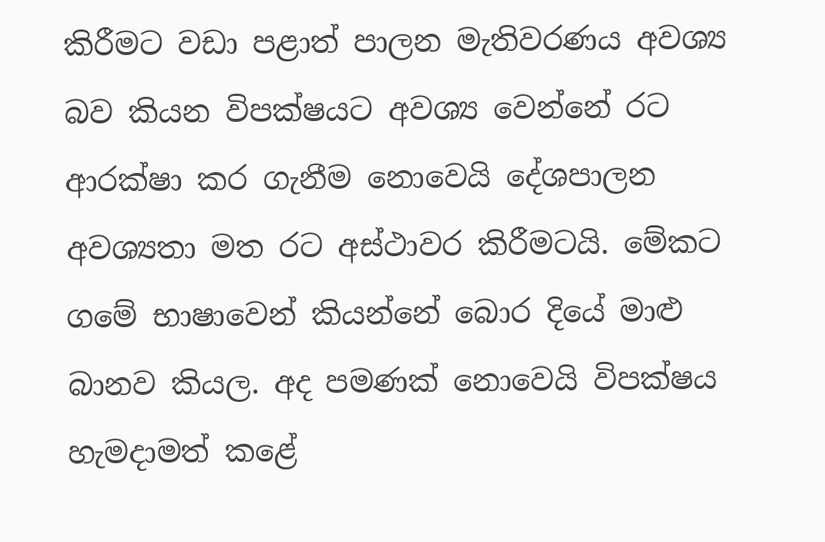කිරීමට වඩා පළාත් පාලන මැතිවරණය අවශ්‍ය බව කියන විපක්ෂයට අවශ්‍ය වෙන්නේ රට ආරක්ෂා කර ගැනීම නොවෙයි දේශපාලන අවශ්‍යතා මත රට අස්ථාවර කිරීමටයි. මේකට ගමේ භාෂාවෙන් කියන්නේ බොර දියේ මාළු බානව කියල. අද පමණක් නොවෙයි විපක්ෂය හැමදාමත් කළේ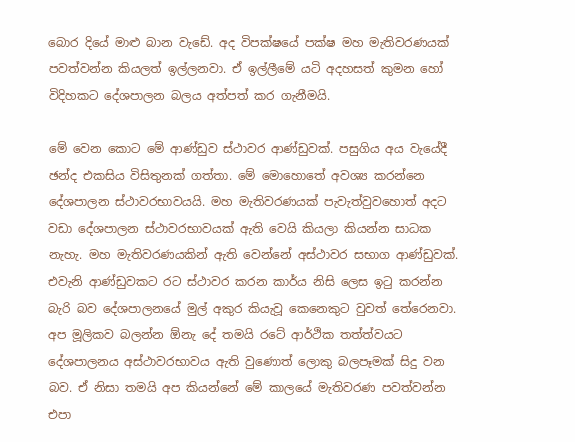බොර දියේ මාළු බාන වැඩේ. අද විපක්ෂයේ පක්ෂ මහ මැතිවරණයක් පවත්වන්න කියලත් ඉල්ලනවා. ඒ ඉල්ලීමේ යටි අදහසත් කුමන හෝ විදිහකට දේශපාලන බලය අත්පත් කර ගැනීමයි.

මේ වෙන කොට මේ ආණ්ඩුව ස්ථාවර ආණ්ඩුවක්. පසුගිය අය වැයේදී ඡන්ද එකසිය විසිතුනක් ගත්තා. මේ මොහොතේ අවශ්‍ය කරන්නෙ දේශපාලන ස්ථාවරභාවයයි. මහ මැතිවරණයක් පැවැත්වුවහොත් අදට වඩා දේශපාලන ස්ථාවරභාවයක් ඇති වෙයි කියලා කියන්න සාධක නැහැ. මහ මැතිවරණයකින් ඇති වෙන්නේ අස්ථාවර සභාග ආණ්ඩුවක්. එවැනි ආණ්ඩුවකට රට ස්ථාවර කරන කාර්ය නිසි ලෙස ඉටු කරන්න බැරි බව දේශපාලනයේ මුල් අකුර කියැවූ කෙනෙකුට වුවත් තේරෙනවා. අප මූලිකව බලන්න ඕනැ දේ තමයි රටේ ආර්ථික තත්ත්වයට දේශපාලනය අස්ථාවරභාවය ඇති වුණොත් ලොකු බලපෑමක් සිදු වන බව. ඒ නිසා තමයි අප කියන්නේ මේ කාලයේ මැතිවරණ පවත්වන්න එපා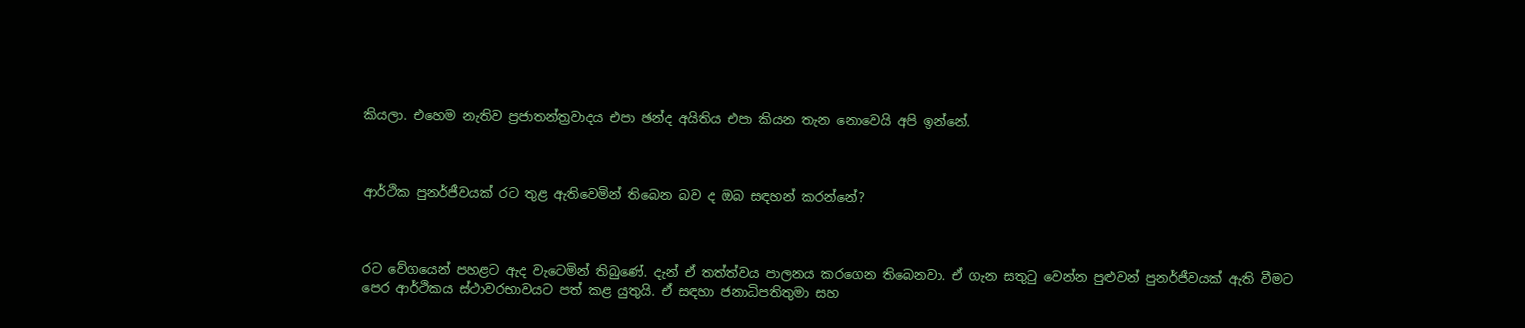කියලා. එහෙම නැතිව ප්‍රජාතන්ත්‍රවාදය එපා ඡන්ද අයිතිය එපා කියන තැන නොවෙයි අපි ඉන්නේ.



ආර්ථික පුනර්ජීවයක් රට තුළ ඇතිවෙමින් තිබෙන බව ද ඔබ සඳහන් කරන්නේ?



රට වේගයෙන් පහළට ඇද වැටෙමින් තිබුණේ. දැන් ඒ තත්ත්වය පාලනය කරගෙන තිබෙනවා. ඒ ගැන සතුටු වෙන්න පුළුවන් පුනර්ජීවයක් ඇති වීමට පෙර ආර්ථිකය ස්ථාවරභාවයට පත් කළ යුතුයි. ඒ සඳහා ජනාධිපතිතුමා සහ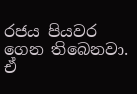රජය පියවර ගෙන තිබෙනවා. ඒ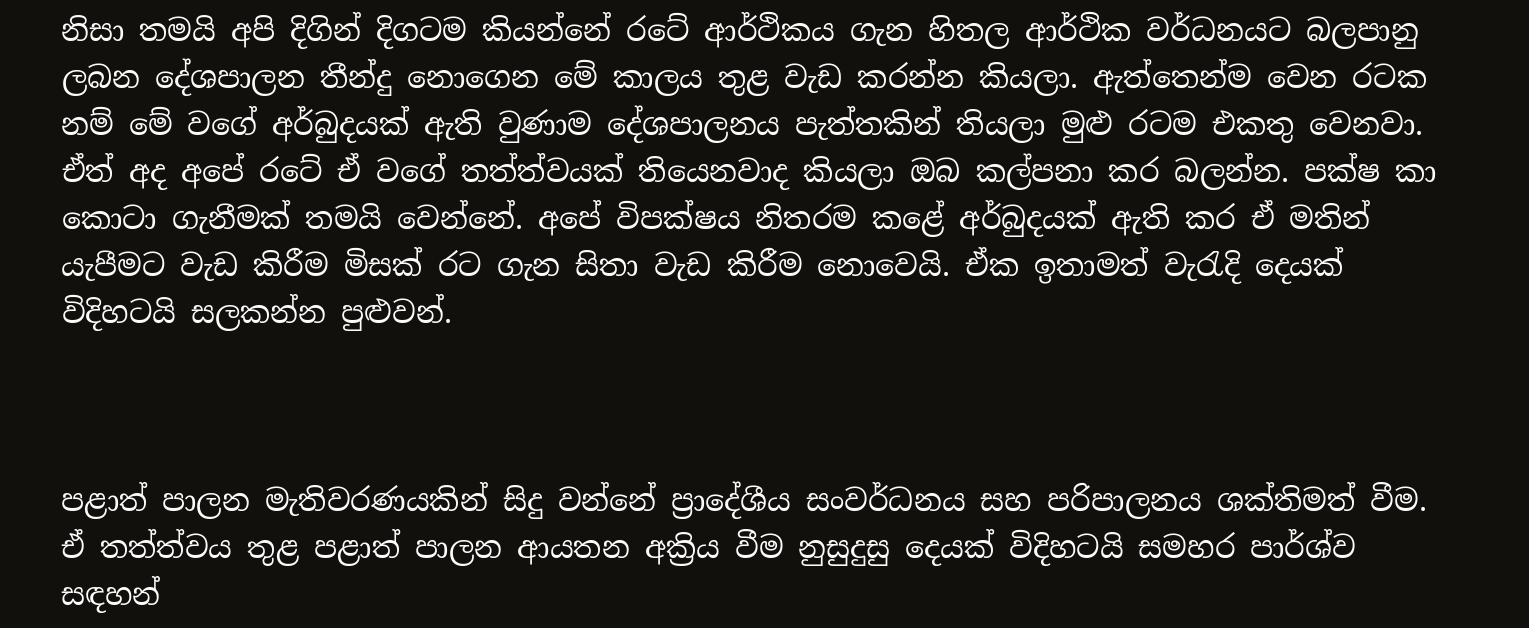නිසා තමයි අපි දිගින් දිගටම කියන්නේ රටේ ආර්ථිකය ගැන හිතල ආර්ථික වර්ධනයට බලපානු ලබන දේශපාලන තීන්දු නොගෙන මේ කාලය තුළ වැඩ කරන්න කියලා. ඇත්තෙන්ම වෙන රටක නම් මේ වගේ අර්බුදයක් ඇති වුණාම දේශපාලනය පැත්තකින් තියලා මුළු රටම එකතු වෙනවා. ඒත් අද අපේ රටේ ඒ වගේ තත්ත්වයක් තියෙනවාද කියලා ඔබ කල්පනා කර බලන්න. පක්ෂ කා කොටා ගැනීමක් තමයි වෙන්නේ. අපේ විපක්ෂය නිතරම කළේ අර්බුදයක් ඇති කර ඒ මතින් යැපීමට වැඩ කිරීම මිසක් රට ගැන සිතා වැඩ කිරීම නොවෙයි. ඒක ඉතාමත් වැරැදි දෙයක් විදිහටයි සලකන්න පුළුවන්.



පළාත් පාලන මැතිවරණයකින් සිදු වන්නේ ප්‍රාදේශීය සංවර්ධනය සහ පරිපාලනය ශක්තිමත් වීම. ඒ තත්ත්වය තුළ පළාත් පාලන ආයතන අක්‍රිය වීම නුසුදුසු දෙයක් විදිහටයි සමහර පාර්ශ්ව සඳහන්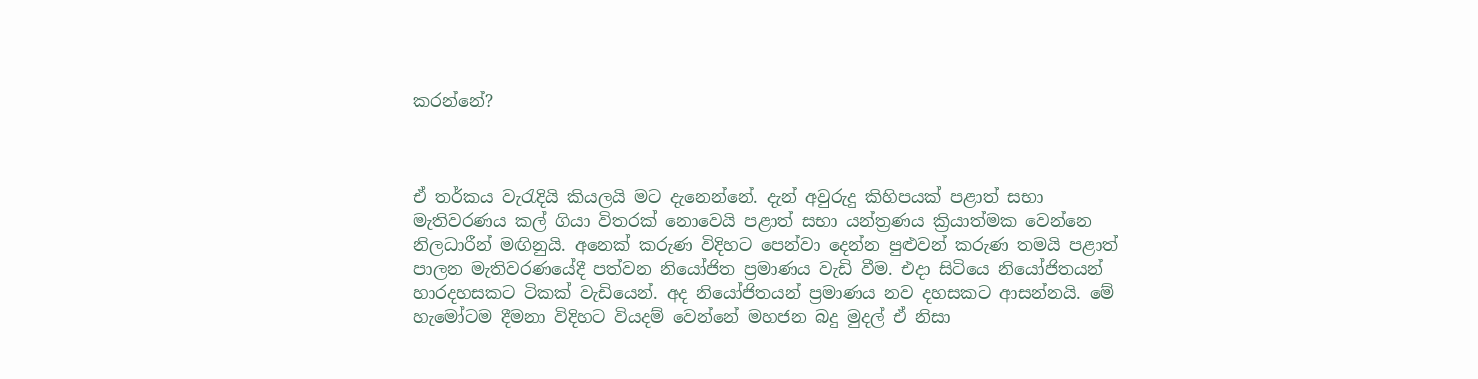කරන්නේ?



ඒ තර්කය වැරැදියි කියලයි මට දැනෙන්නේ. දැන් අවුරුදු කිහිපයක් පළාත් සභා මැතිවරණය කල් ගියා විතරක් නොවෙයි පළාත් සභා යන්ත්‍රණය ක්‍රියාත්මක වෙන්නෙ නිලධාරීන් මඟිනුයි. අනෙක් කරුණ විදිහට පෙන්වා දෙන්න පුළුවන් කරුණ තමයි පළාත් පාලන මැතිවරණයේදී පත්වන නියෝජිත ප්‍රමාණය වැඩි වීම. එදා සිටියෙ නියෝජිතයන් හාරදහසකට ටිකක් වැඩියෙන්. අද නියෝජිතයන් ප්‍රමාණය නව දහසකට ආසන්නයි. මේ හැමෝටම දීමනා විදිහට වියදම් වෙන්නේ මහජන බදු මුදල් ඒ නිසා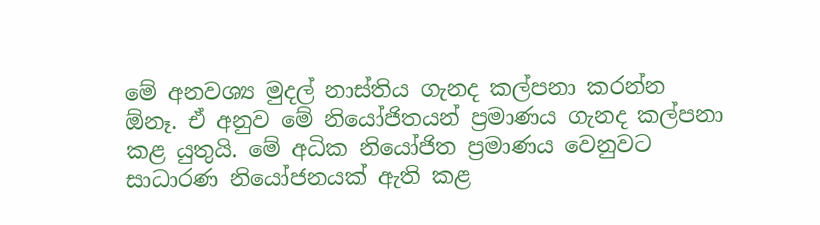මේ අනවශ්‍ය මුදල් නාස්තිය ගැනද කල්පනා කරන්න ඕනෑ. ඒ අනුව මේ නියෝජිතයන් ප්‍රමාණය ගැනද කල්පනා කළ යුතුයි. මේ අධික නියෝජිත ප්‍රමාණය වෙනුවට සාධාරණ නියෝජනයක් ඇති කළ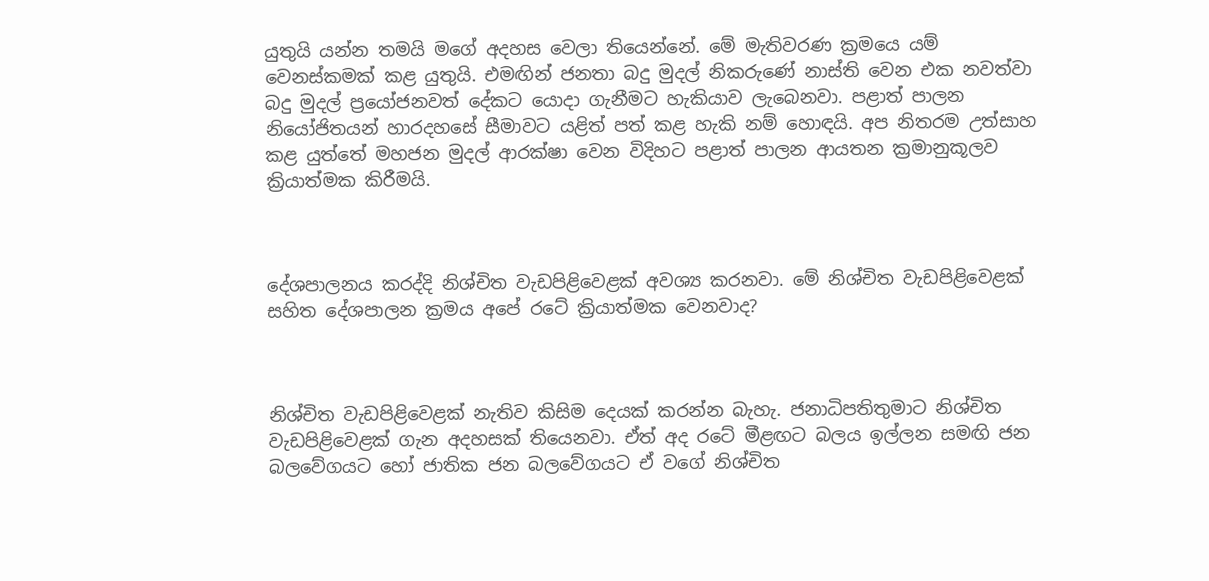යුතුයි යන්න තමයි මගේ අදහස වෙලා තියෙන්නේ. මේ මැතිවරණ ක්‍රමයෙ යම් වෙනස්කමක් කළ යුතුයි. එමඟින් ජනතා බදු මුදල් නිකරුණේ නාස්ති වෙන එක නවත්වා බදු මුදල් ප්‍රයෝජනවත් දේකට යොදා ගැනීමට හැකියාව ලැබෙනවා. පළාත් පාලන නියෝජිතයන් හාරදහසේ සීමාවට යළිත් පත් කළ හැකි නම් හොඳයි. අප නිතරම උත්සාහ කළ යුත්තේ මහජන මුදල් ආරක්ෂා වෙන විදිහට පළාත් පාලන ආයතන ක්‍රමානුකූලව ක්‍රියාත්මක කිරීමයි.



දේශපාලනය කරද්දි නිශ්චිත වැඩපිළිවෙළක් අවශ්‍ය කරනවා. මේ නිශ්චිත වැඩපිළිවෙළක් සහිත දේශපාලන ක්‍රමය අපේ රටේ ක්‍රියාත්මක වෙනවාද?



නිශ්චිත වැඩපිළිවෙළක් නැතිව කිසිම දෙයක් කරන්න බැහැ. ජනාධිපතිතුමාට නිශ්චිත වැඩපිළිවෙළක් ගැන අදහසක් තියෙනවා. ඒත් අද රටේ මීළඟට බලය ඉල්ලන සමඟි ජන බලවේගයට හෝ ජාතික ජන බලවේගයට ඒ වගේ නිශ්චිත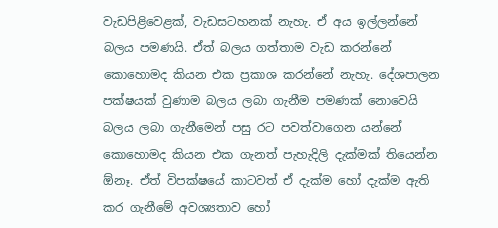වැඩපිළිවෙළක්, වැඩසටහනක් නැහැ. ඒ අය ඉල්ලන්නේ බලය පමණයි. ඒත් බලය ගත්තාම වැඩ කරන්නේ කොහොමද කියන එක ප්‍රකාශ කරන්නේ නැහැ. දේශපාලන පක්ෂයක් වුණාම බලය ලබා ගැනීම පමණක් නොවෙයි බලය ලබා ගැනීමෙන් පසු රට පවත්වාගෙන යන්නේ කොහොමද කියන එක ගැනත් පැහැදිලි දැක්මක් තියෙන්න ඕනෑ. ඒත් විපක්ෂයේ කාටවත් ඒ දැක්ම හෝ දැක්ම ඇති කර ගැනීමේ අවශ්‍යතාව හෝ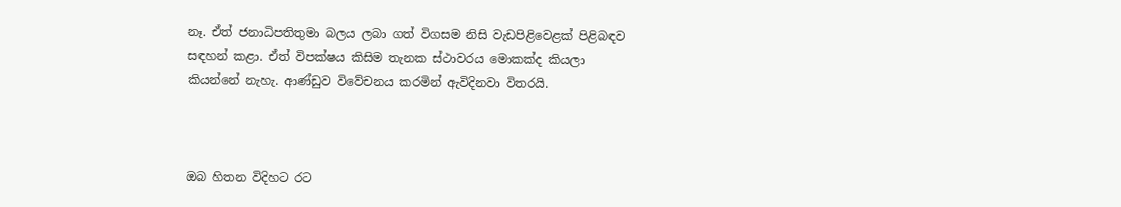නෑ. ඒත් ජනාධිපතිතුමා බලය ලබා ගත් විගසම නිසි වැඩපිළිවෙළක් පිළිබඳව සඳහන් කළා. ඒත් විපක්ෂය කිසිම තැනක ස්ථාවරය මොකක්ද කියලා කියන්නේ නැහැ. ආණ්ඩුව විවේචනය කරමින් ඇවිදිනවා විතරයි.



ඔබ හිතන විදිහට රට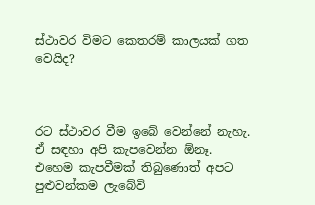ස්ථාවර විමට කෙතරම් කාලයක් ගත වෙයිද?



රට ස්ථාවර වීම ඉබේ වෙන්නේ නැහැ. ඒ සඳහා අපි කැපවෙන්න ඕනෑ. එහෙම කැපවීමක් තිබුණොත් අපට පුළුවන්කම ලැබේවි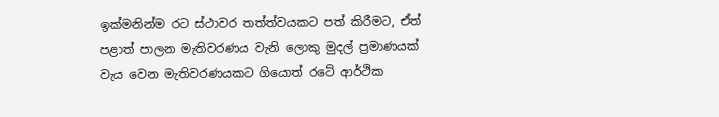ඉක්මනින්ම රට ස්ථාවර තත්ත්වයකට පත් කිරීමට, ඒත් පළාත් පාලන මැතිවරණය වැනි ලොකු මුදල් ප්‍රමාණයක් වැය වෙන මැතිවරණයකට ගියොත් රටේ ආර්ථික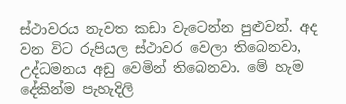ස්ථාවරය නැවත කඩා වැටෙන්න පුළුවන්. අද වන විට රුපියල ස්ථාවර වෙලා තිබෙනවා, උද්ධමනය අඩු වෙමින් තිබෙනවා. මේ හැම දේකින්ම පැහැදිලි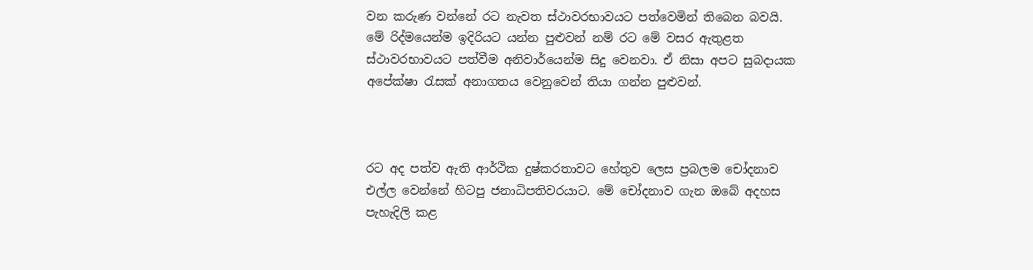වන කරුණ වන්නේ රට නැවත ස්ථාවරභාවයට පත්වෙමින් තිබෙන බවයි. මේ රිද්මයෙන්ම ඉදිරියට යන්න පුළුවන් නම් රට මේ වසර ඇතුළත ස්ථාවරභාවයට පත්වීම අනිවාර්යෙන්ම සිදු වෙනවා. ඒ නිසා අපට සුබදායක අපේක්ෂා රැසක් අනාගතය වෙනුවෙන් තියා ගන්න පුළුවන්.



රට අද පත්ව ඇති ආර්ථික දුෂ්කරතාවට හේතුව ලෙස ප්‍රබලම චෝදනාව එල්ල වෙන්නේ හිටපු ජනාධිපතිවරයාට. මේ චෝදනාව ගැන ඔබේ අදහස පැහැදිලි කළ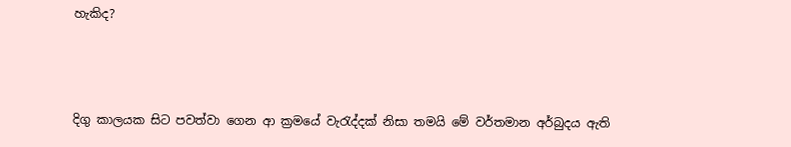හැකිද?



දිගු කාලයක සිට පවත්වා ගෙන ආ ක්‍රමයේ වැරැද්දක් නිසා තමයි මේ වර්තමාන අර්බුදය ඇති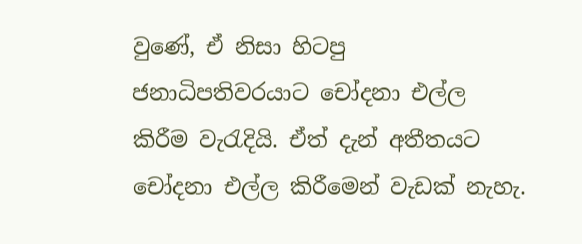වුණේ, ඒ නිසා හිටපු ජනාධිපතිවරයාට චෝදනා එල්ල කිරීම වැරැදියි. ඒත් දැන් අතීතයට චෝදනා එල්ල කිරීමෙන් වැඩක් නැහැ.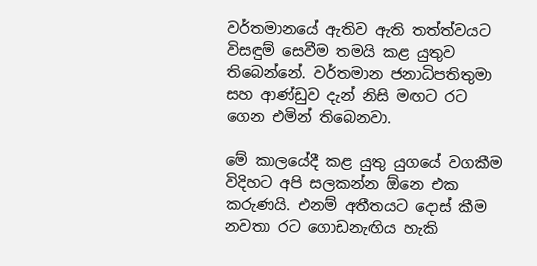වර්තමානයේ ඇතිව ඇති තත්ත්වයට විසඳුම් සෙවීම තමයි කළ යුතුව තිබෙන්නේ. වර්තමාන ජනාධිපතිතුමා සහ ආණ්ඩුව දැන් නිසි මඟට රට ගෙන එමින් තිබෙනවා.

මේ කාලයේදී කළ යුතු යුගයේ වගකීම විදිහට අපි සලකන්න ඕනෙ එක කරුණයි. එනම් අතීතයට දොස් කීම නවතා රට ගොඩනැඟිය හැකි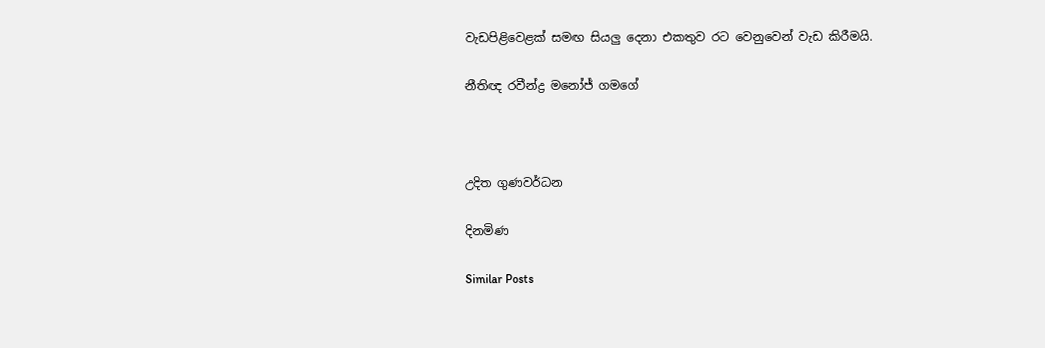වැඩපිළිවෙළක් සමඟ සියලු දෙනා එකතුව රට වෙනුවෙන් වැඩ කිරීමයි.

නීතිඥ රවීන්ද්‍ර මනෝජ් ගමගේ



උදිත ගුණවර්ධන

දිනමිණ

Similar Posts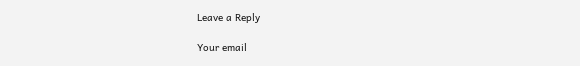Leave a Reply

Your email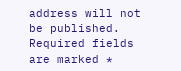address will not be published. Required fields are marked *